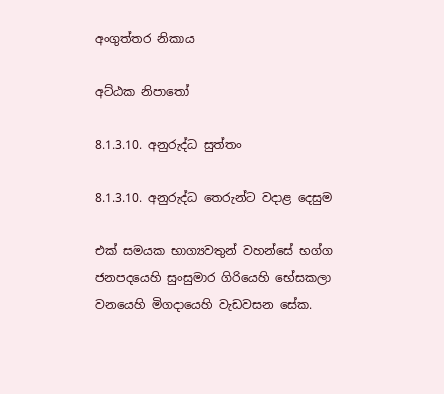අංගුත්තර නිකාය

අට්ඨක නිපාතෝ

8.1.3.10. අනුරුද්ධ සුත්තං

8.1.3.10. අනුරුද්ධ තෙරුන්ට වදාළ දෙසුම

එක් සමයක භාග්‍යවතුන් වහන්සේ භග්ග ජනපදයෙහි සුංසුමාර ගිරියෙහි භේසකලා වනයෙහි මිගදායෙහි වැඩවසන සේක.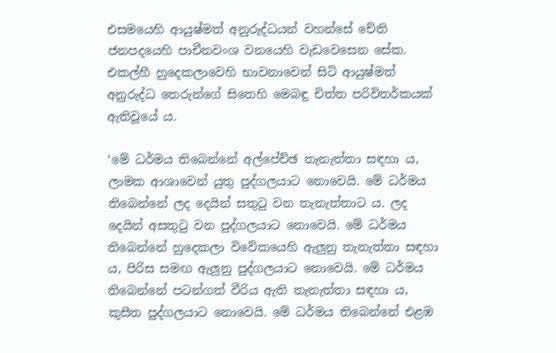එසමයෙහි ආයුෂ්මත් අනුරුද්ධයන් වහන්සේ චේති ජනපදයෙහි පාචීනවංශ වනයෙහි වැඩවෙසෙන සේක. එකල්හී හුදෙකලාවෙහි භාවනාවෙන් සිටි ආයුෂ්මත් අනුරුද්ධ තෙරුන්ගේ සිතෙහි මෙබඳු චිත්ත පරිවිතර්කයක් ඇතිවූයේ ය.

‘මේ ධර්මය තිබෙන්නේ අල්පේච්ඡ තැනැත්තා සඳහා ය, ලාමක ආශාවෙන් යුතු පුද්ගලයාට නොවෙයි. මේ ධර්මය තිබෙන්නේ ලද දෙයින් සතුටු වන තැනැත්තාට ය. ලද දෙයින් අසතුටු වන පුද්ගලයාට නොවෙයි. මේ ධර්මය තිබෙන්නේ හුදෙකලා විවේකයෙහි ඇලුනු තැනැත්තා සඳහා ය, පිරිස සමඟ ඇලුනු පුද්ගලයාට නොවෙයි. මේ ධර්මය තිබෙන්නේ පටන්ගත් වීරිය ඇති තැනැත්තා සඳහා ය, කුසීත පුද්ගලයාට නොවෙයි. මේ ධර්මය තිබෙන්නේ එළඹ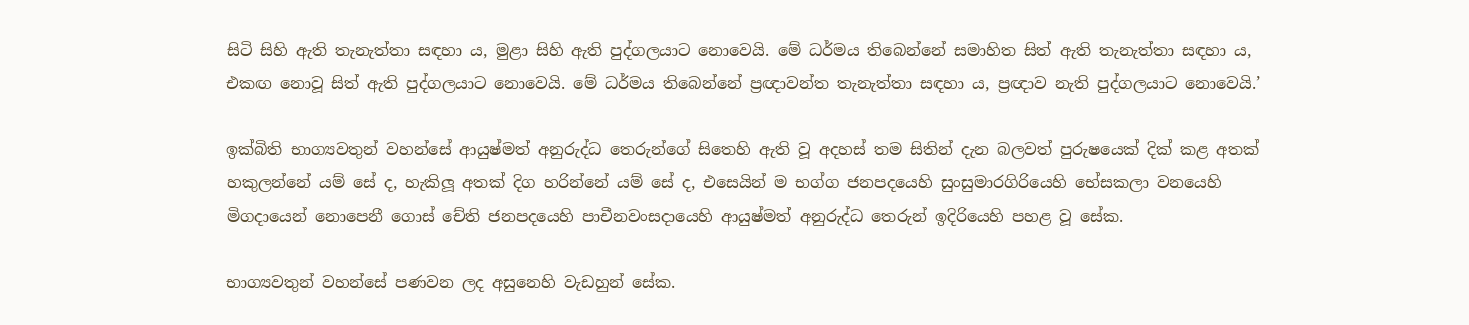සිටි සිහි ඇති තැනැත්තා සඳහා ය, මුළා සිහි ඇති පුද්ගලයාට නොවෙයි. මේ ධර්මය තිබෙන්නේ සමාහිත සිත් ඇති තැනැත්තා සඳහා ය, එකඟ නොවූ සිත් ඇති පුද්ගලයාට නොවෙයි. මේ ධර්මය තිබෙන්නේ ප්‍රඥාවන්ත තැනැත්තා සඳහා ය, ප්‍රඥාව නැති පුද්ගලයාට නොවෙයි.’

ඉක්බිති භාග්‍යවතුන් වහන්සේ ආයුෂ්මත් අනුරුද්ධ තෙරුන්ගේ සිතෙහි ඇති වූ අදහස් තම සිතින් දැන බලවත් පුරුෂයෙක් දික් කළ අතක් හකුලන්නේ යම් සේ ද, හැකිලූ අතක් දිග හරින්නේ යම් සේ ද, එසෙයින් ම භග්ග ජනපදයෙහි සුංසුමාරගිරියෙහි භේසකලා වනයෙහි මිගදායෙන් නොපෙනී ගොස් චේති ජනපදයෙහි පාචීනවංසදායෙහි ආයුෂ්මත් අනුරුද්ධ තෙරුන් ඉදිරියෙහි පහළ වූ සේක.

භාග්‍යවතුන් වහන්සේ පණවන ලද අසුනෙහි වැඩහුන් සේක.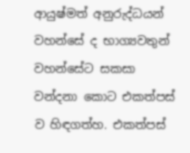ආයුෂ්මත් අනුරුද්ධයන් වහන්සේ ද භාග්‍යවතුන් වහන්සේට සකසා වන්දනා කොට එකත්පස් ව හිඳගත්හ. එකත්පස්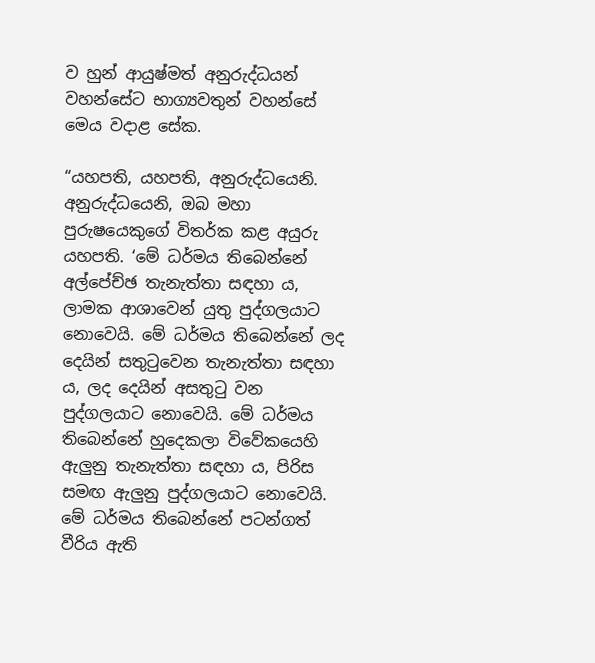ව හුන් ආයුෂ්මත් අනුරුද්ධයන් වහන්සේට භාග්‍යවතුන් වහන්සේ මෙය වදාළ සේක.

“යහපති, යහපති, අනුරුද්ධයෙනි. අනුරුද්ධයෙනි, ඔබ මහා පුරුෂයෙකුගේ විතර්ක කළ අයුරු යහපති. ‘මේ ධර්මය තිබෙන්නේ අල්පේච්ඡ තැනැත්තා සඳහා ය, ලාමක ආශාවෙන් යුතු පුද්ගලයාට නොවෙයි. මේ ධර්මය තිබෙන්නේ ලද දෙයින් සතුටුවෙන තැනැත්තා සඳහා ය, ලද දෙයින් අසතුටු වන පුද්ගලයාට නොවෙයි. මේ ධර්මය තිබෙන්නේ හුදෙකලා විවේකයෙහි ඇලුනු තැනැත්තා සඳහා ය, පිරිස සමඟ ඇලුනු පුද්ගලයාට නොවෙයි. මේ ධර්මය තිබෙන්නේ පටන්ගත් වීරිය ඇති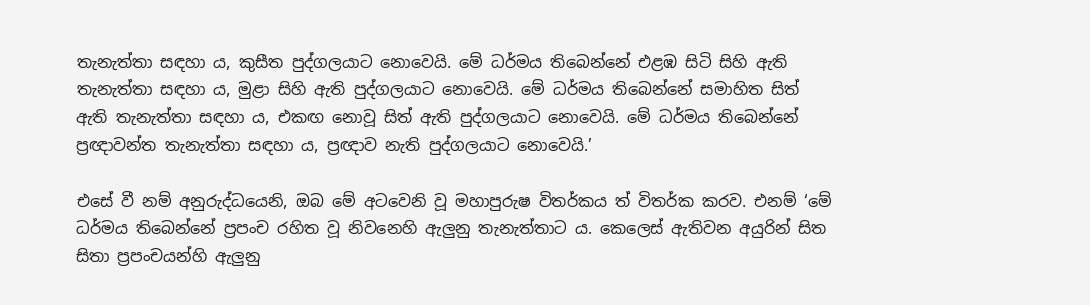තැනැත්තා සඳහා ය, කුසීත පුද්ගලයාට නොවෙයි. මේ ධර්මය තිබෙන්නේ එළඹ සිටි සිහි ඇති තැනැත්තා සඳහා ය, මුළා සිහි ඇති පුද්ගලයාට නොවෙයි. මේ ධර්මය තිබෙන්නේ සමාහිත සිත් ඇති තැනැත්තා සඳහා ය, එකඟ නොවූ සිත් ඇති පුද්ගලයාට නොවෙයි. මේ ධර්මය තිබෙන්නේ ප්‍රඥාවන්ත තැනැත්තා සඳහා ය, ප්‍රඥාව නැති පුද්ගලයාට නොවෙයි.’

එසේ වී නම් අනුරුද්ධයෙනි, ඔබ මේ අටවෙනි වූ මහාපුරුෂ විතර්කය ත් විතර්ක කරව. එනම් ‘මේ ධර්මය තිබෙන්නේ ප්‍රපංච රහිත වූ නිවනෙහි ඇලුනු තැනැත්තාට ය. කෙලෙස් ඇතිවන අයුරින් සිත සිතා ප්‍රපංචයන්හි ඇලුනු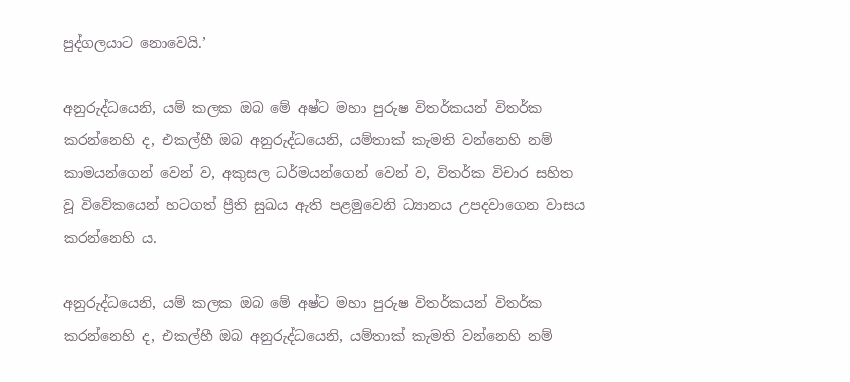පුද්ගලයාට නොවෙයි.’

අනුරුද්ධයෙනි, යම් කලක ඔබ මේ අෂ්ට මහා පුරුෂ විතර්කයන් විතර්ක කරන්නෙහි ද, එකල්හී ඔබ අනුරුද්ධයෙනි, යම්තාක් කැමති වන්නෙහි නම් කාමයන්ගෙන් වෙන් ව, අකුසල ධර්මයන්ගෙන් වෙන් ව, විතර්ක විචාර සහිත වූ විවේකයෙන් හටගත් ප්‍රීති සුඛය ඇති පළමුවෙනි ධ්‍යානය උපදවාගෙන වාසය කරන්නෙහි ය.

අනුරුද්ධයෙනි, යම් කලක ඔබ මේ අෂ්ට මහා පුරුෂ විතර්කයන් විතර්ක කරන්නෙහි ද, එකල්හී ඔබ අනුරුද්ධයෙනි, යම්තාක් කැමති වන්නෙහි නම්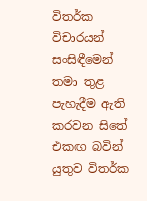විතර්ක විචාරයන් සංසිඳීමෙන් තමා තුළ පැහැදීම ඇති කරවන සිතේ එකඟ බවින් යුතුව විතර්ක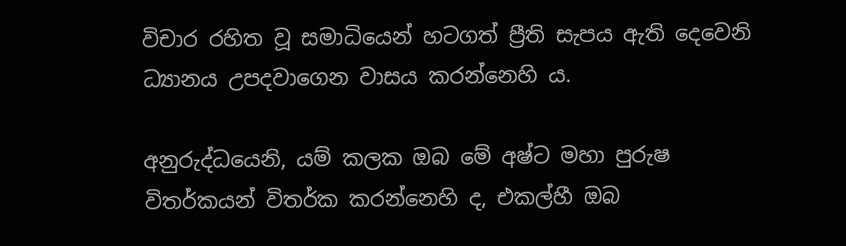විචාර රහිත වූ සමාධියෙන් හටගත් ප්‍රීති සැපය ඇති දෙවෙනි ධ්‍යානය උපදවාගෙන වාසය කරන්නෙහි ය.

අනුරුද්ධයෙනි, යම් කලක ඔබ මේ අෂ්ට මහා පුරුෂ විතර්කයන් විතර්ක කරන්නෙහි ද, එකල්හී ඔබ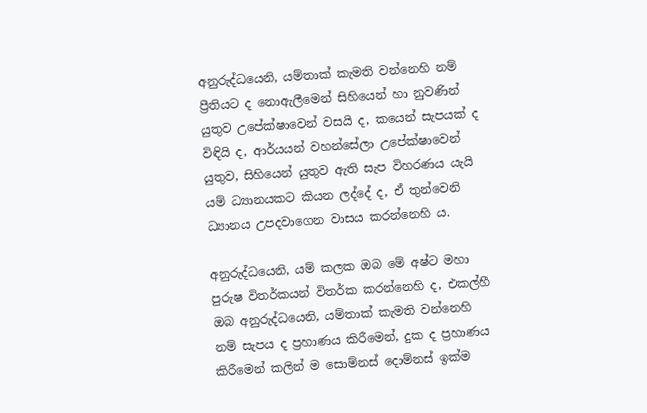අනුරුද්ධයෙනි, යම්තාක් කැමති වන්නෙහි නම් ප්‍රීතියට ද නොඇලීමෙන් සිහියෙන් හා නුවණින් යුතුව උපේක්ෂාවෙන් වසයි ද, කයෙන් සැපයක් ද විඳියි ද, ආර්යයන් වහන්සේලා උපේක්ෂාවෙන් යුතුව, සිහියෙන් යුතුව ඇති සැප විහරණය යැයි යම් ධ්‍යානයකට කියන ලද්දේ ද, ඒ තුන්වෙනි ධ්‍යානය උපදවාගෙන වාසය කරන්නෙහි ය.

අනුරුද්ධයෙනි, යම් කලක ඔබ මේ අෂ්ට මහා පුරුෂ විතර්කයන් විතර්ක කරන්නෙහි ද, එකල්හී ඔබ අනුරුද්ධයෙනි, යම්තාක් කැමති වන්නෙහි නම් සැපය ද ප්‍රහාණය කිරීමෙන්, දුක ද ප්‍රහාණය කිරීමෙන් කලින් ම සොම්නස් දොම්නස් ඉක්ම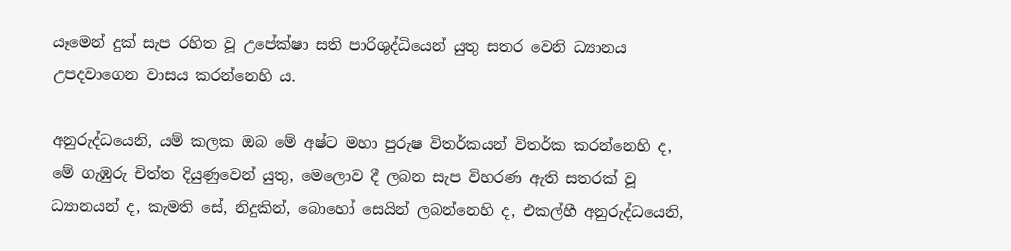යෑමෙන් දුක් සැප රහිත වූ උපේක්ෂා සති පාරිශුද්ධියෙන් යුතු සතර වෙනි ධ්‍යානය උපදවාගෙන වාසය කරන්නෙහි ය.

අනුරුද්ධයෙනි, යම් කලක ඔබ මේ අෂ්ට මහා පුරුෂ විතර්කයන් විතර්ක කරන්නෙහි ද, මේ ගැඹුරු චිත්ත දියුණුවෙන් යුතු, මෙලොව දී ලබන සැප විහරණ ඇති සතරක් වූ ධ්‍යානයන් ද, කැමති සේ, නිදුකින්, බොහෝ සෙයින් ලබන්නෙහි ද, එකල්හී අනුරුද්ධයෙනි,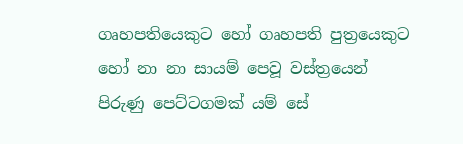ගෘහපතියෙකුට හෝ ගෘහපති පුත්‍රයෙකුට හෝ නා නා සායම් පෙවූ වස්ත්‍රයෙන් පිරුණු පෙට්ටගමක් යම් සේ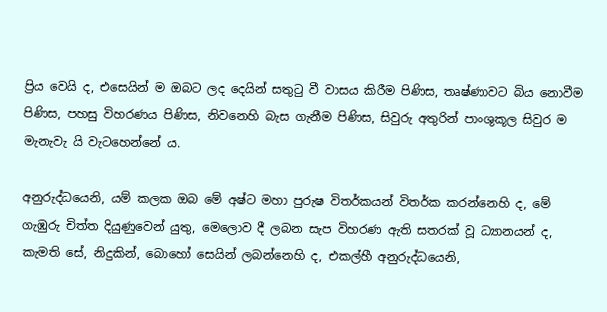ප්‍රිය වෙයි ද, එසෙයින් ම ඔබට ලද දෙයින් සතුටු වී වාසය කිරීම පිණිස, තෘෂ්ණාවට බිය නොවීම පිණිස, පහසු විහරණය පිණිස, නිවනෙහි බැස ගැනීම පිණිස, සිවුරු අතුරින් පාංශුකූල සිවුර ම මැනැවැ යි වැටහෙන්නේ ය.

අනුරුද්ධයෙනි, යම් කලක ඔබ මේ අෂ්ට මහා පුරුෂ විතර්කයන් විතර්ක කරන්නෙහි ද, මේ ගැඹුරු චිත්ත දියුණුවෙන් යුතු, මෙලොව දී ලබන සැප විහරණ ඇති සතරක් වූ ධ්‍යානයන් ද, කැමති සේ, නිදුකින්, බොහෝ සෙයින් ලබන්නෙහි ද, එකල්හී අනුරුද්ධයෙනි,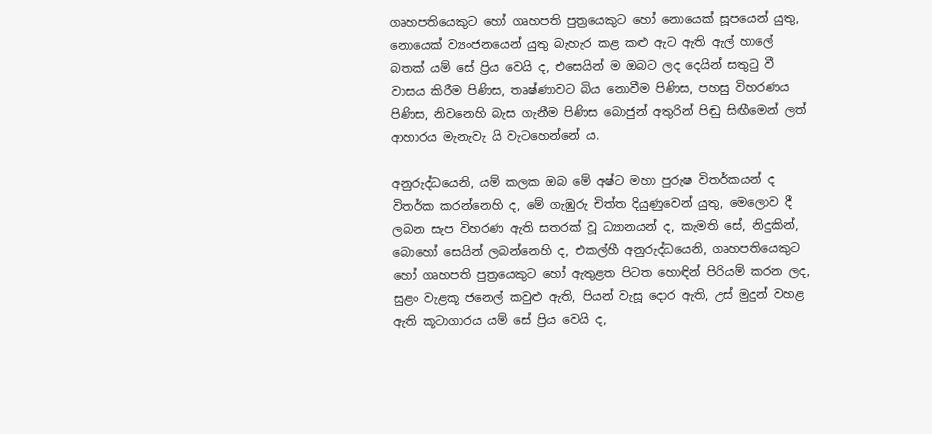ගෘහපතියෙකුට හෝ ගෘහපති පුත්‍රයෙකුට හෝ නොයෙක් සූපයෙන් යුතු, නොයෙක් ව්‍යංජනයෙන් යුතු බැහැර කළ කළු ඇට ඇති ඇල් හාලේ බතක් යම් සේ ප්‍රිය වෙයි ද, එසෙයින් ම ඔබට ලද දෙයින් සතුටු වී වාසය කිරීම පිණිස, තෘෂ්ණාවට බිය නොවීම පිණිස, පහසු විහරණය පිණිස, නිවනෙහි බැස ගැනීම පිණිස බොජුන් අතුරින් පිඬු සිඟීමෙන් ලත් ආහාරය මැනැවැ යි වැටහෙන්නේ ය.

අනුරුද්ධයෙනි, යම් කලක ඔබ මේ අෂ්ට මහා පුරුෂ විතර්කයන් ද විතර්ක කරන්නෙහි ද, මේ ගැඹුරු චිත්ත දියුණුවෙන් යුතු, මෙලොව දී ලබන සැප විහරණ ඇති සතරක් වූ ධ්‍යානයන් ද, කැමති සේ, නිදුකින්, බොහෝ සෙයින් ලබන්නෙහි ද, එකල්හී අනුරුද්ධයෙනි, ගෘහපතියෙකුට හෝ ගෘහපති පුත්‍රයෙකුට හෝ ඇතුළත පිටත හොඳින් පිරියම් කරන ලද, සුළං වැළකූ ජනෙල් කවුළු ඇති, පියන් වැසූ දොර ඇති, උස් මුදුන් වහළ ඇති කූටාගාරය යම් සේ ප්‍රිය වෙයි ද,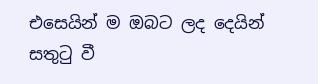එසෙයින් ම ඔබට ලද දෙයින් සතුටු වී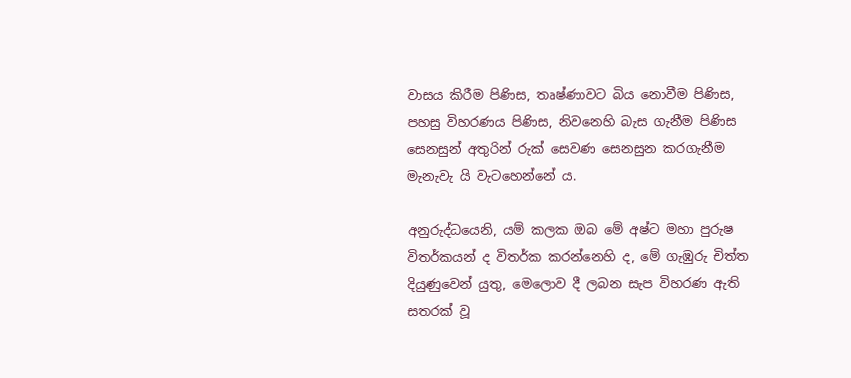වාසය කිරීම පිණිස, තෘෂ්ණාවට බිය නොවීම පිණිස, පහසු විහරණය පිණිස, නිවනෙහි බැස ගැනීම පිණිස සෙනසුන් අතුරින් රුක් සෙවණ සෙනසුන කරගැනීම මැනැවැ යි වැටහෙන්නේ ය.

අනුරුද්ධයෙනි, යම් කලක ඔබ මේ අෂ්ට මහා පුරුෂ විතර්කයන් ද විතර්ක කරන්නෙහි ද, මේ ගැඹුරු චිත්ත දියුණුවෙන් යුතු, මෙලොව දී ලබන සැප විහරණ ඇති සතරක් වූ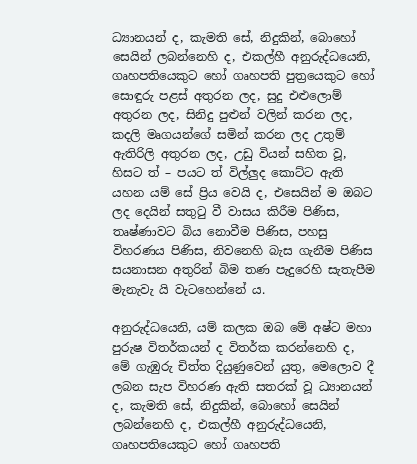ධ්‍යානයන් ද, කැමති සේ, නිදුකින්, බොහෝ සෙයින් ලබන්නෙහි ද, එකල්හී අනුරුද්ධයෙනි, ගෘහපතියෙකුට හෝ ගෘහපති පුත්‍රයෙකුට හෝ සොඳුරු පළස් අතුරන ලද, සුදු එළුලොම් අතුරන ලද, සිනිදු පුළුන් වලින් කරන ලද, කදලි මෘගයන්ගේ සමින් කරන ලද උතුම් ඇතිරිලි අතුරන ලද, උඩු වියන් සහිත වූ, හිසට ත් – පයට ත් විල්ලුද කොට්ට ඇති යහන යම් සේ ප්‍රිය වෙයි ද, එසෙයින් ම ඔබට ලද දෙයින් සතුටු වී වාසය කිරීම පිණිස, තෘෂ්ණාවට බිය නොවීම පිණිස, පහසු විහරණය පිණිස, නිවනෙහි බැස ගැනීම පිණිස සයනාසන අතුරින් බිම තණ පැදුරෙහි සැතැපීම මැනැවැ යි වැටහෙන්නේ ය.

අනුරුද්ධයෙනි, යම් කලක ඔබ මේ අෂ්ට මහා පුරුෂ විතර්කයන් ද විතර්ක කරන්නෙහි ද, මේ ගැඹුරු චිත්ත දියුණුවෙන් යුතු, මෙලොව දී ලබන සැප විහරණ ඇති සතරක් වූ ධ්‍යානයන් ද, කැමති සේ, නිදුකින්, බොහෝ සෙයින් ලබන්නෙහි ද, එකල්හී අනුරුද්ධයෙනි, ගෘහපතියෙකුට හෝ ගෘහපති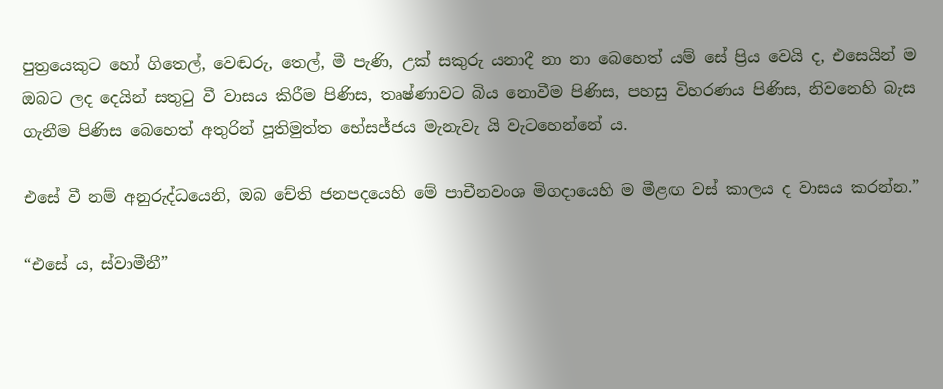පුත්‍රයෙකුට හෝ ගිතෙල්, වෙඬරු, තෙල්, මී පැණි, උක් සකුරු යනාදී නා නා බෙහෙත් යම් සේ ප්‍රිය වෙයි ද, එසෙයින් ම ඔබට ලද දෙයින් සතුටු වී වාසය කිරීම පිණිස, තෘෂ්ණාවට බිය නොවීම පිණිස, පහසු විහරණය පිණිස, නිවනෙහි බැස ගැනීම පිණිස බෙහෙත් අතුරින් පූතිමුත්ත භේසජ්ජය මැනැවැ යි වැටහෙන්නේ ය.

එසේ වී නම් අනුරුද්ධයෙනි, ඔබ චේති ජනපදයෙහි මේ පාචීනවංශ මිගදායෙහි ම මීළඟ වස් කාලය ද වාසය කරන්න.”

“එසේ ය, ස්වාමීනී”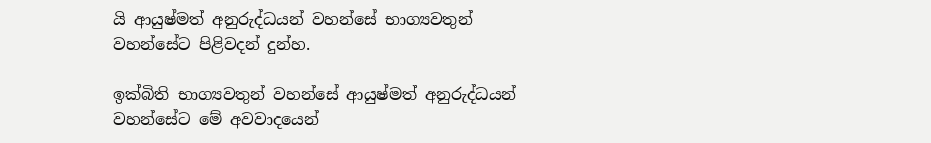යි ආයුෂ්මත් අනුරුද්ධයන් වහන්සේ භාග්‍යවතුන් වහන්සේට පිළිවදන් දුන්හ.

ඉක්බිති භාග්‍යවතුන් වහන්සේ ආයුෂ්මත් අනුරුද්ධයන් වහන්සේට මේ අවවාදයෙන්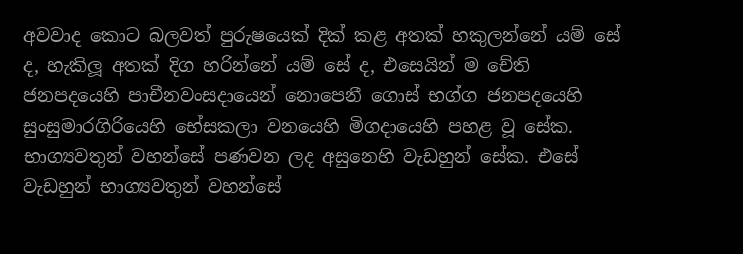අවවාද කොට බලවත් පුරුෂයෙක් දික් කළ අතක් හකුලන්නේ යම් සේ ද, හැකිලූ අතක් දිග හරින්නේ යම් සේ ද, එසෙයින් ම චේති ජනපදයෙහි පාචීනවංසදායෙන් නොපෙනී ගොස් භග්ග ජනපදයෙහි සුංසුමාරගිරියෙහි භේසකලා වනයෙහි මිගදායෙහි පහළ වූ සේක. භාග්‍යවතුන් වහන්සේ පණවන ලද අසුනෙහි වැඩහුන් සේක. එසේ වැඩහුන් භාග්‍යවතුන් වහන්සේ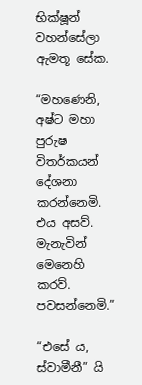භික්ෂූන් වහන්සේලා ඇමතූ සේක.

“මහණෙනි, අෂ්ට මහා පුරුෂ විතර්කයන් දේශනා කරන්නෙමි. එය අසව්. මැනැවින් මෙනෙහි කරව්. පවසන්නෙමි.”

“එසේ ය, ස්වාමීනී” යි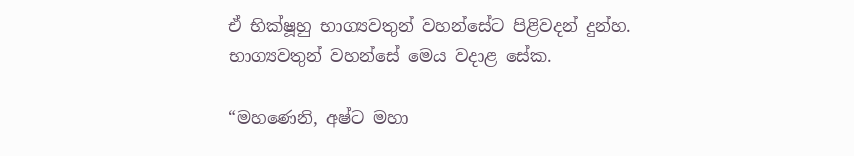ඒ භික්ෂූහු භාග්‍යවතුන් වහන්සේට පිළිවදන් දුන්හ. භාග්‍යවතුන් වහන්සේ මෙය වදාළ සේක.

“මහණෙනි, අෂ්ට මහා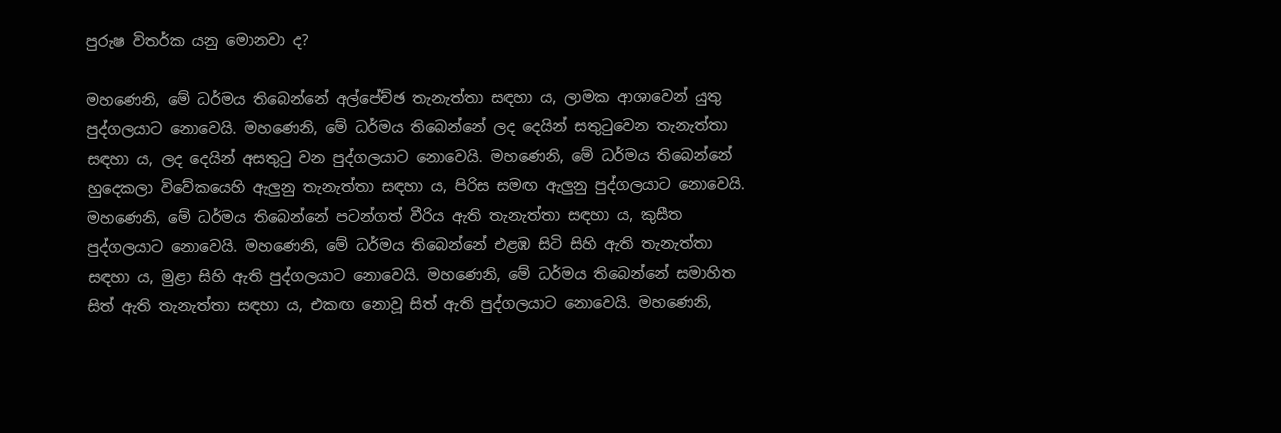පුරුෂ විතර්ක යනු මොනවා ද?

මහණෙනි, මේ ධර්මය තිබෙන්නේ අල්පේච්ඡ තැනැත්තා සඳහා ය, ලාමක ආශාවෙන් යුතු පුද්ගලයාට නොවෙයි. මහණෙනි, මේ ධර්මය තිබෙන්නේ ලද දෙයින් සතුටුවෙන තැනැත්තා සඳහා ය, ලද දෙයින් අසතුටු වන පුද්ගලයාට නොවෙයි. මහණෙනි, මේ ධර්මය තිබෙන්නේ හුදෙකලා විවේකයෙහි ඇලුනු තැනැත්තා සඳහා ය, පිරිස සමඟ ඇලුනු පුද්ගලයාට නොවෙයි. මහණෙනි, මේ ධර්මය තිබෙන්නේ පටන්ගත් වීරිය ඇති තැනැත්තා සඳහා ය, කුසීත පුද්ගලයාට නොවෙයි. මහණෙනි, මේ ධර්මය තිබෙන්නේ එළඹ සිටි සිහි ඇති තැනැත්තා සඳහා ය, මුළා සිහි ඇති පුද්ගලයාට නොවෙයි. මහණෙනි, මේ ධර්මය තිබෙන්නේ සමාහිත සිත් ඇති තැනැත්තා සඳහා ය, එකඟ නොවූ සිත් ඇති පුද්ගලයාට නොවෙයි. මහණෙනි,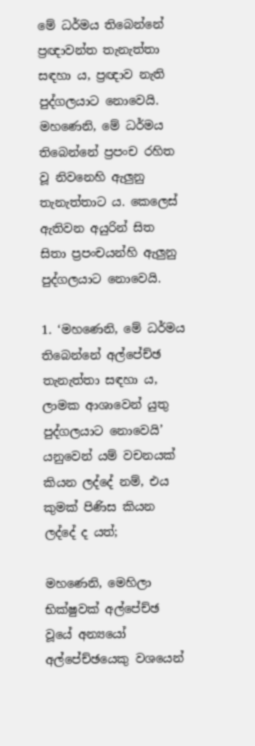මේ ධර්මය තිබෙන්නේ ප්‍රඥාවන්ත තැනැත්තා සඳහා ය, ප්‍රඥාව නැති පුද්ගලයාට නොවෙයි. මහණෙනි, මේ ධර්මය තිබෙන්නේ ප්‍රපංච රහිත වූ නිවනෙහි ඇලුනු තැනැත්තාට ය. කෙලෙස් ඇතිවන අයුරින් සිත සිතා ප්‍රපංචයන්හි ඇලුනු පුද්ගලයාට නොවෙයි.

1. ‘මහණෙනි, මේ ධර්මය තිබෙන්නේ අල්පේච්ඡ තැනැත්තා සඳහා ය, ලාමක ආශාවෙන් යුතු පුද්ගලයාට නොවෙයි’ යනුවෙන් යම් වචනයක් කියන ලද්දේ නම්, එය කුමක් පිණිස කියන ලද්දේ ද යත්;

මහණෙනි, මෙහිලා භික්ෂුවක් අල්පේච්ඡ වූයේ අන්‍යයෝ අල්පේච්ඡයෙකු වශයෙන්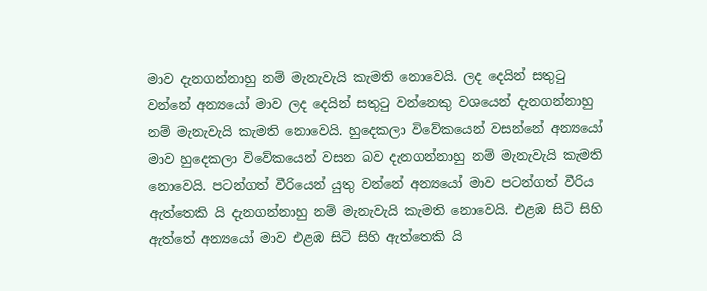මාව දැනගන්නාහු නම් මැනැවැයි කැමති නොවෙයි. ලද දෙයින් සතුටු වන්නේ අන්‍යයෝ මාව ලද දෙයින් සතුටු වන්නෙකු වශයෙන් දැනගන්නාහු නම් මැනැවැයි කැමති නොවෙයි. හුදෙකලා විවේකයෙන් වසන්නේ අන්‍යයෝ මාව හුදෙකලා විවේකයෙන් වසන බව දැනගන්නාහු නම් මැනැවැයි කැමති නොවෙයි. පටන්ගත් වීරියෙන් යුතු වන්නේ අන්‍යයෝ මාව පටන්ගත් වීරිය ඇත්තෙකි යි දැනගන්නාහු නම් මැනැවැයි කැමති නොවෙයි. එළඹ සිටි සිහි ඇත්තේ අන්‍යයෝ මාව එළඹ සිටි සිහි ඇත්තෙකි යි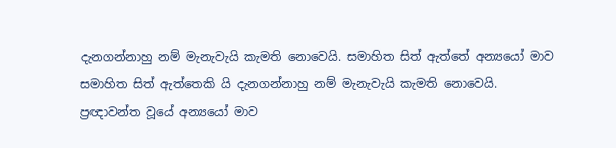දැනගන්නාහු නම් මැනැවැයි කැමති නොවෙයි. සමාහිත සිත් ඇත්තේ අන්‍යයෝ මාව සමාහිත සිත් ඇත්තෙකි යි දැනගන්නාහු නම් මැනැවැයි කැමති නොවෙයි. ප්‍රඥාවන්ත වූයේ අන්‍යයෝ මාව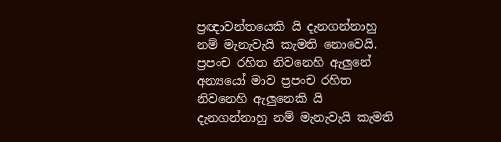ප්‍රඥාවන්තයෙකි යි දැනගන්නාහු නම් මැනැවැයි කැමති නොවෙයි. ප්‍රපංච රහිත නිවනෙහි ඇලුනේ අන්‍යයෝ මාව ප්‍රපංච රහිත නිවනෙහි ඇලුනෙකි යි දැනගන්නාහු නම් මැනැවැයි කැමති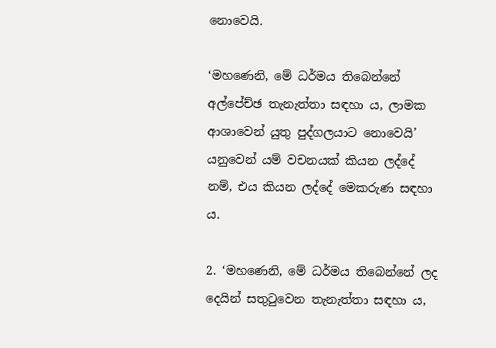නොවෙයි.

‘මහණෙනි, මේ ධර්මය තිබෙන්නේ අල්පේච්ඡ තැනැත්තා සඳහා ය, ලාමක ආශාවෙන් යුතු පුද්ගලයාට නොවෙයි’ යනුවෙන් යම් වචනයක් කියන ලද්දේ නම්, එය කියන ලද්දේ මෙකරුණ සඳහා ය.

2. ‘මහණෙනි, මේ ධර්මය තිබෙන්නේ ලද දෙයින් සතුටුවෙන තැනැත්තා සඳහා ය,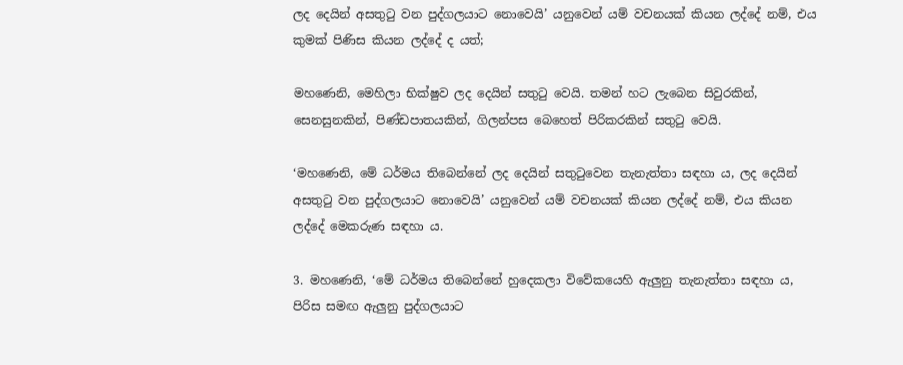ලද දෙයින් අසතුටු වන පුද්ගලයාට නොවෙයි’ යනුවෙන් යම් වචනයක් කියන ලද්දේ නම්, එය කුමක් පිණිස කියන ලද්දේ ද යත්;

මහණෙනි, මෙහිලා භික්ෂුව ලද දෙයින් සතුටු වෙයි. තමන් හට ලැබෙන සිවුරකින්, සෙනසුනකින්, පිණ්ඩපාතයකින්, ගිලන්පස බෙහෙත් පිරිකරකින් සතුටු වෙයි.

‘මහණෙනි, මේ ධර්මය තිබෙන්නේ ලද දෙයින් සතුටුවෙන තැනැත්තා සඳහා ය, ලද දෙයින් අසතුටු වන පුද්ගලයාට නොවෙයි’ යනුවෙන් යම් වචනයක් කියන ලද්දේ නම්, එය කියන ලද්දේ මෙකරුණ සඳහා ය.

3. මහණෙනි, ‘මේ ධර්මය තිබෙන්නේ හුදෙකලා විවේකයෙහි ඇලුනු තැනැත්තා සඳහා ය, පිරිස සමඟ ඇලුනු පුද්ගලයාට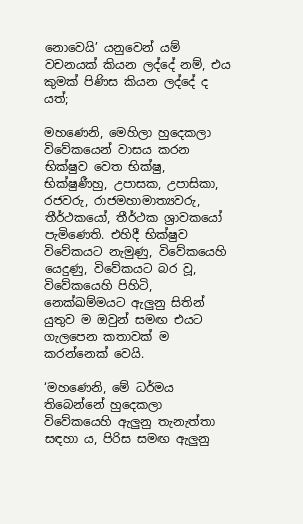නොවෙයි’ යනුවෙන් යම් වචනයක් කියන ලද්දේ නම්, එය කුමක් පිණිස කියන ලද්දේ ද යත්;

මහණෙනි, මෙහිලා හුදෙකලා විවේකයෙන් වාසය කරන භික්ෂුව වෙත භික්ෂු, භික්ෂුණීහු, උපාසක, උපාසිකා, රජවරු, රාජමහාමාත්‍යවරු, තීර්ථකයෝ, තීර්ථක ශ්‍රාවකයෝ පැමිණෙති. එහිදී භික්ෂුව විවේකයට නැමුණු, විවේකයෙහි යෙදුණු, විවේකයට බර වූ, විවේකයෙහි පිහිටි, නෙක්ඛම්මයට ඇලුනු සිතින් යුතුව ම ඔවුන් සමඟ එයට ගැලපෙන කතාවක් ම කරන්නෙක් වෙයි.

‘මහණෙනි, මේ ධර්මය තිබෙන්නේ හුදෙකලා විවේකයෙහි ඇලුනු තැනැත්තා සඳහා ය, පිරිස සමඟ ඇලුනු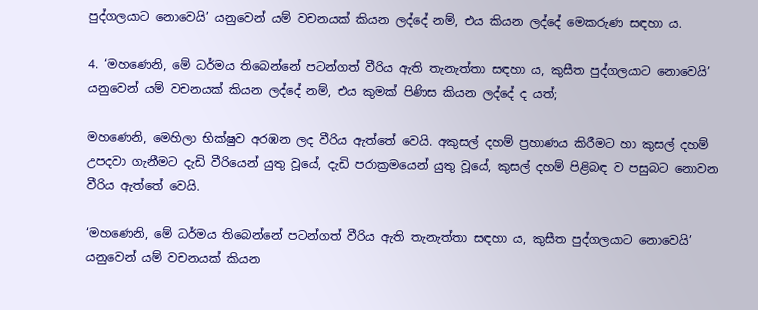පුද්ගලයාට නොවෙයි’ යනුවෙන් යම් වචනයක් කියන ලද්දේ නම්, එය කියන ලද්දේ මෙකරුණ සඳහා ය.

4. ‘මහණෙනි, මේ ධර්මය තිබෙන්නේ පටන්ගත් වීරිය ඇති තැනැත්තා සඳහා ය, කුසීත පුද්ගලයාට නොවෙයි’ යනුවෙන් යම් වචනයක් කියන ලද්දේ නම්, එය කුමක් පිණිස කියන ලද්දේ ද යත්;

මහණෙනි, මෙහිලා භික්ෂුව අරඹන ලද වීරිය ඇත්තේ වෙයි. අකුසල් දහම් ප්‍රහාණය කිරීමට හා කුසල් දහම් උපදවා ගැනීමට දැඩි වීරියෙන් යුතු වූයේ, දැඩි පරාක්‍රමයෙන් යුතු වූයේ, කුසල් දහම් පිළිබඳ ව පසුබට නොවන වීරිය ඇත්තේ වෙයි.

‘මහණෙනි, මේ ධර්මය තිබෙන්නේ පටන්ගත් වීරිය ඇති තැනැත්තා සඳහා ය, කුසීත පුද්ගලයාට නොවෙයි’ යනුවෙන් යම් වචනයක් කියන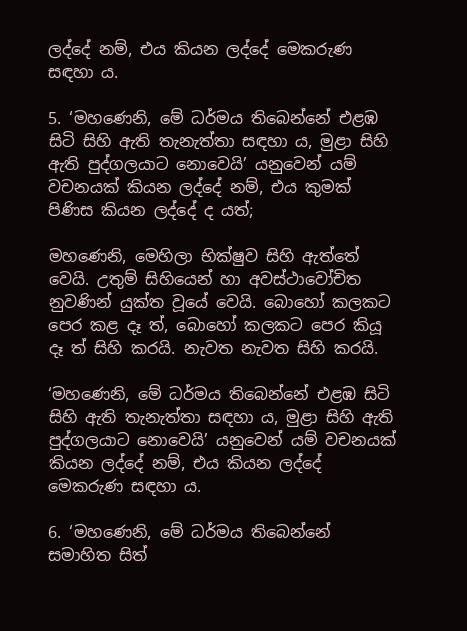ලද්දේ නම්, එය කියන ලද්දේ මෙකරුණ සඳහා ය.

5. ‘මහණෙනි, මේ ධර්මය තිබෙන්නේ එළඹ සිටි සිහි ඇති තැනැත්තා සඳහා ය, මුළා සිහි ඇති පුද්ගලයාට නොවෙයි’ යනුවෙන් යම් වචනයක් කියන ලද්දේ නම්, එය කුමක් පිණිස කියන ලද්දේ ද යත්;

මහණෙනි, මෙහිලා භික්ෂුව සිහි ඇත්තේ වෙයි. උතුම් සිහියෙන් හා අවස්ථාවෝචිත නුවණින් යුක්ත වූයේ වෙයි. බොහෝ කලකට පෙර කළ දෑ ත්, බොහෝ කලකට පෙර කියූ දෑ ත් සිහි කරයි. නැවත නැවත සිහි කරයි.

‘මහණෙනි, මේ ධර්මය තිබෙන්නේ එළඹ සිටි සිහි ඇති තැනැත්තා සඳහා ය, මුළා සිහි ඇති පුද්ගලයාට නොවෙයි’ යනුවෙන් යම් වචනයක් කියන ලද්දේ නම්, එය කියන ලද්දේ මෙකරුණ සඳහා ය.

6. ‘මහණෙනි, මේ ධර්මය තිබෙන්නේ සමාහිත සිත්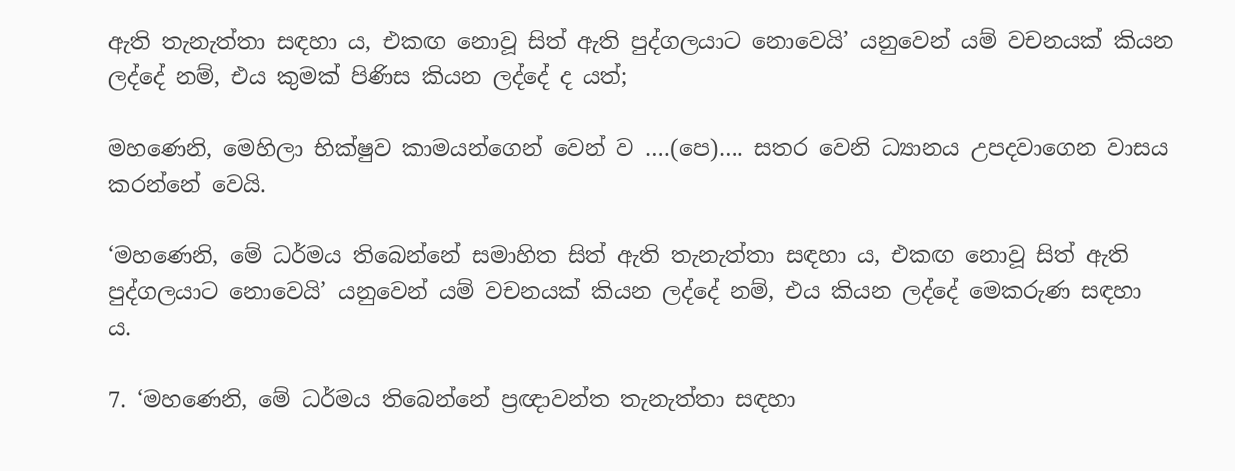ඇති තැනැත්තා සඳහා ය, එකඟ නොවූ සිත් ඇති පුද්ගලයාට නොවෙයි’ යනුවෙන් යම් වචනයක් කියන ලද්දේ නම්, එය කුමක් පිණිස කියන ලද්දේ ද යත්;

මහණෙනි, මෙහිලා භික්ෂුව කාමයන්ගෙන් වෙන් ව ….(පෙ)…. සතර වෙනි ධ්‍යානය උපදවාගෙන වාසය කරන්නේ වෙයි.

‘මහණෙනි, මේ ධර්මය තිබෙන්නේ සමාහිත සිත් ඇති තැනැත්තා සඳහා ය, එකඟ නොවූ සිත් ඇති පුද්ගලයාට නොවෙයි’ යනුවෙන් යම් වචනයක් කියන ලද්දේ නම්, එය කියන ලද්දේ මෙකරුණ සඳහා ය.

7. ‘මහණෙනි, මේ ධර්මය තිබෙන්නේ ප්‍රඥාවන්ත තැනැත්තා සඳහා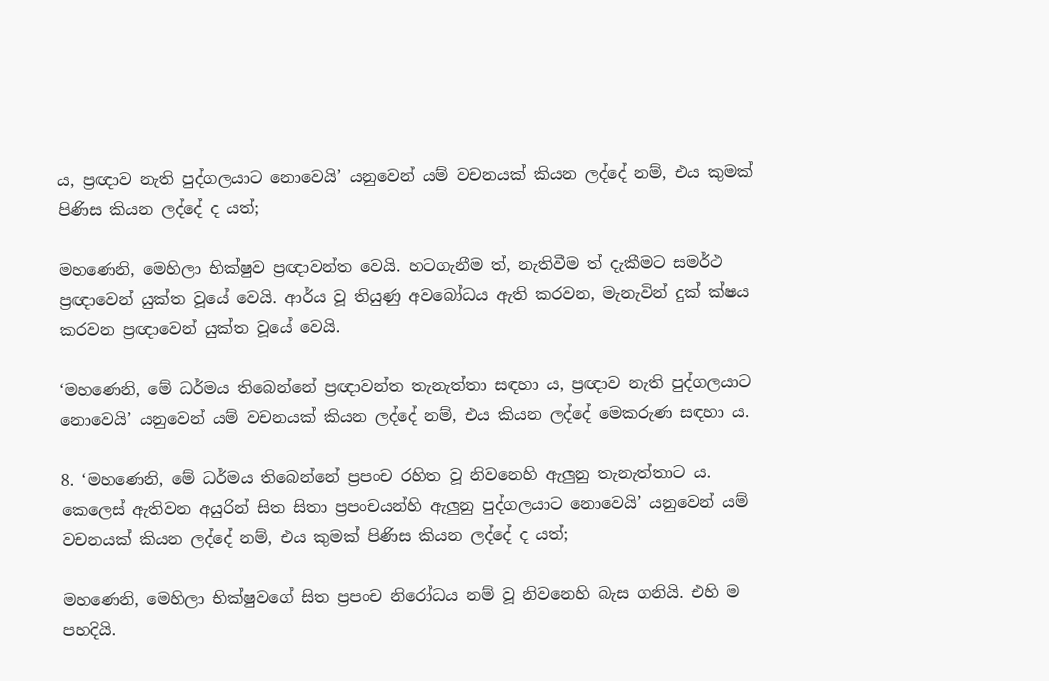ය, ප්‍රඥාව නැති පුද්ගලයාට නොවෙයි’ යනුවෙන් යම් වචනයක් කියන ලද්දේ නම්, එය කුමක් පිණිස කියන ලද්දේ ද යත්;

මහණෙනි, මෙහිලා භික්ෂුව ප්‍රඥාවන්ත වෙයි. හටගැනීම ත්, නැතිවීම ත් දැකීමට සමර්ථ ප්‍රඥාවෙන් යුක්ත වූයේ වෙයි. ආර්ය වූ තියුණු අවබෝධය ඇති කරවන, මැනැවින් දුක් ක්ෂය කරවන ප්‍රඥාවෙන් යුක්ත වූයේ වෙයි.

‘මහණෙනි, මේ ධර්මය තිබෙන්නේ ප්‍රඥාවන්ත තැනැත්තා සඳහා ය, ප්‍රඥාව නැති පුද්ගලයාට නොවෙයි’ යනුවෙන් යම් වචනයක් කියන ලද්දේ නම්, එය කියන ලද්දේ මෙකරුණ සඳහා ය.

8. ‘මහණෙනි, මේ ධර්මය තිබෙන්නේ ප්‍රපංච රහිත වූ නිවනෙහි ඇලුනු තැනැත්තාට ය. කෙලෙස් ඇතිවන අයුරින් සිත සිතා ප්‍රපංචයන්හි ඇලුනු පුද්ගලයාට නොවෙයි’ යනුවෙන් යම් වචනයක් කියන ලද්දේ නම්, එය කුමක් පිණිස කියන ලද්දේ ද යත්;

මහණෙනි, මෙහිලා භික්ෂුවගේ සිත ප්‍රපංච නිරෝධය නම් වූ නිවනෙහි බැස ගනියි. එහි ම පහදියි.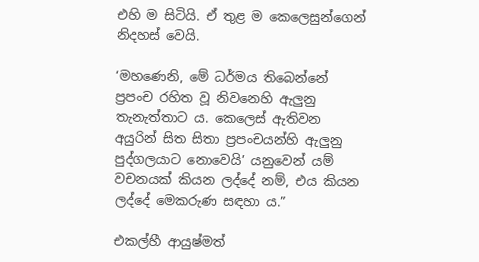එහි ම සිටියි. ඒ තුළ ම කෙලෙසුන්ගෙන් නිදහස් වෙයි.

‘මහණෙනි, මේ ධර්මය තිබෙන්නේ ප්‍රපංච රහිත වූ නිවනෙහි ඇලුනු තැනැත්තාට ය. කෙලෙස් ඇතිවන අයුරින් සිත සිතා ප්‍රපංචයන්හි ඇලුනු පුද්ගලයාට නොවෙයි’ යනුවෙන් යම් වචනයක් කියන ලද්දේ නම්, එය කියන ලද්දේ මෙකරුණ සඳහා ය.”

එකල්හී ආයුෂ්මත්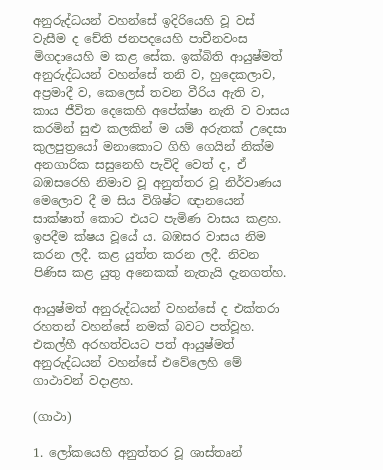අනුරුද්ධයන් වහන්සේ ඉදිරියෙහි වූ වස් වැසීම ද චේති ජනපදයෙහි පාචීනවංස මිගදායෙහි ම කළ සේක. ඉක්බිති ආයුෂ්මත් අනුරුද්ධයන් වහන්සේ තනි ව, හුදෙකලාව, අප්‍රමාදී ව, කෙලෙස් තවන වීරිය ඇති ව, කාය ජීවිත දෙකෙහි අපේක්ෂා නැති ව වාසය කරමින් සුළු කලකින් ම යම් අරුතක් උදෙසා කුලපුත්‍රයෝ මනාකොට ගිහි ගෙයින් නික්ම අනගාරික සසුනෙහි පැවිදි වෙත් ද, ඒ බඹසරෙහි නිමාව වූ අනුත්තර වූ නිර්වාණය මෙලොව දී ම සිය විශිෂ්ට ඥානයෙන් සාක්ෂාත් කොට එයට පැමිණ වාසය කළහ. ඉපදීම ක්ෂය වූයේ ය. බඹසර වාසය නිම කරන ලදී. කළ යුත්ත කරන ලදී. නිවන පිණිස කළ යුතු අනෙකක් නැතැයි දැනගත්හ.

ආයුෂ්මත් අනුරුද්ධයන් වහන්සේ ද එක්තරා රහතන් වහන්සේ නමක් බවට පත්වූහ. එකල්හී අරහත්වයට පත් ආයුෂ්මත් අනුරුද්ධයන් වහන්සේ එවේලෙහි මේ ගාථාවන් වදාළහ.

(ගාථා)

1. ලෝකයෙහි අනුත්තර වූ ශාස්තෘන්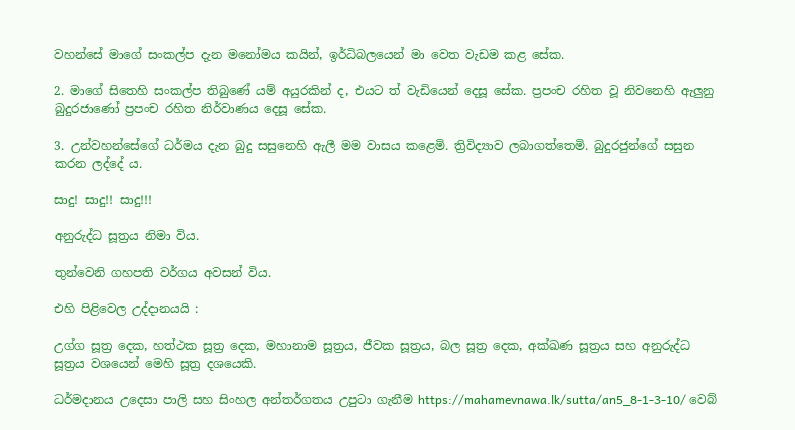වහන්සේ මාගේ සංකල්ප දැන මනෝමය කයින්, ඉර්ධිබලයෙන් මා වෙත වැඩම කළ සේක.

2. මාගේ සිතෙහි සංකල්ප තිබුණේ යම් අයුරකින් ද, එයට ත් වැඩියෙන් දෙසූ සේක. ප්‍රපංච රහිත වූ නිවනෙහි ඇලුනු බුදුරජාණෝ ප්‍රපංච රහිත නිර්වාණය දෙසූ සේක.

3. උන්වහන්සේගේ ධර්මය දැන බුදු සසුනෙහි ඇලී මම වාසය කළෙමි. ත්‍රිවිද්‍යාව ලබාගත්තෙමි. බුදුරජුන්ගේ සසුන කරන ලද්දේ ය.

සාදු! සාදු!! සාදු!!!

අනුරුද්ධ සූත්‍රය නිමා විය.

තුන්වෙනි ගහපති වර්ගය අවසන් විය.

එහි පිළිවෙල උද්දානයයි :

උග්ග සූත්‍ර දෙක, හත්ථක සූත්‍ර දෙක, මහානාම සූත්‍රය, ජීවක සූත්‍රය, බල සූත්‍ර දෙක, අක්ඛණ සූත්‍රය සහ අනුරුද්ධ සූත්‍රය වශයෙන් මෙහි සූත්‍ර දශයෙකි.

ධර්මදානය උදෙසා පාලි සහ සිංහල අන්තර්ගතය උපුටා ගැනීම https://mahamevnawa.lk/sutta/an5_8-1-3-10/ වෙබ්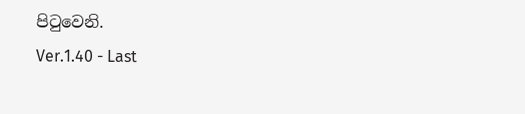පිටුවෙනි.
Ver.1.40 - Last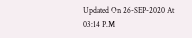Updated On 26-SEP-2020 At 03:14 P.M